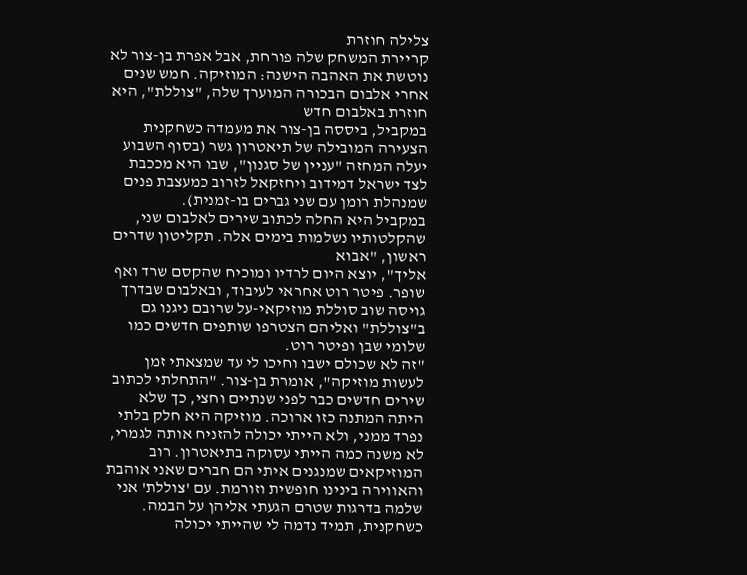צלילה חוזרת
קריירת המשחק שלה פורחת, אבל אפרת בן-צור לא נוטשת את האהבה הישנה: המוזיקה. חמש שנים אחרי אלבום הבכורה המוערך שלה, "צוללת", היא חוזרת באלבום חדש
במקביל, ביססה בן-צור את מעמדה כשחקנית הצעירה המובילה של תיאטרון גשר (בסוף השבוע יעלה המחזה "עניין של סגנון", שבו היא מככבת לצד ישראל דמידוב ויחזקאל לזרוב כמעצבת פנים שמנהלת רומן עם שני גברים בו-זמנית).
במקביל היא החלה לכתוב שירים לאלבום שני, שהקלטותיו נשלמות בימים אלה. תקליטון שדרים ראשון, "אבוא
אליך", יוצא היום לרדיו ומוכיח שהקסם שרד ואף שופר. פיטר רוט אחראי לעיבוד, ובאלבום שבדרך גויסה שוב סוללת מוזיקאי-על שרובם ניגנו גם ב"צוללת" ואליהם הצטרפו שותפים חדשים כמו שלומי שבן ופיטר רוט.
"זה לא שכולם ישבו וחיכו לי עד שמצאתי זמן לעשות מוזיקה", אומרת בן-צור. "התחלתי לכתוב שירים חדשים כבר לפני שנתיים וחצי, כך שלא היתה המתנה כזו ארוכה. מוזיקה היא חלק בלתי נפרד ממני, ולא הייתי יכולה להזניח אותה לגמרי, לא משנה כמה הייתי עסוקה בתיאטרון. רוב המוזיקאים שמנגנים איתי הם חברים שאני אוהבת והאווירה בינינו חופשית וזורמת. עם 'צוללת' אני שלמה בדרגות שטרם הגעתי אליהן על הבמה. כשחקנית, תמיד נדמה לי שהייתי יכולה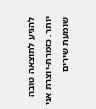להגיע לתוצאה טובה יותר. כזמרת-יוצרת אני שומעת שירים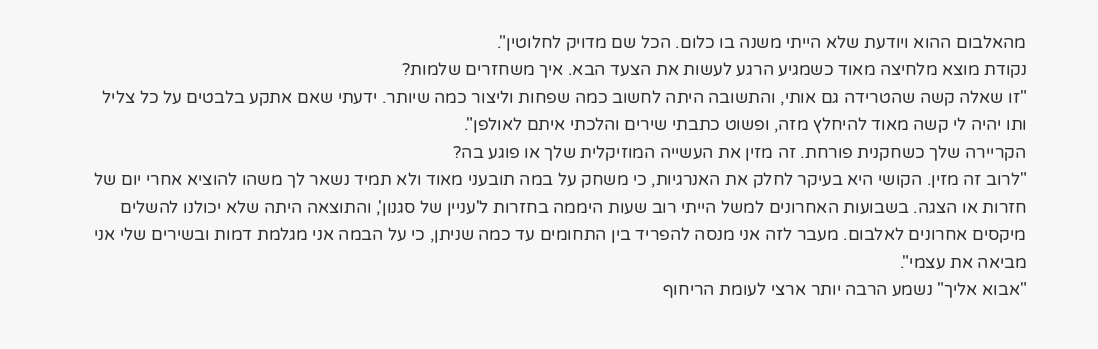מהאלבום ההוא ויודעת שלא הייתי משנה בו כלום. הכל שם מדויק לחלוטין".
נקודת מוצא מלחיצה מאוד כשמגיע הרגע לעשות את הצעד הבא. איך משחזרים שלמות?
"זו שאלה קשה שהטרידה גם אותי, והתשובה היתה לחשוב כמה שפחות וליצור כמה שיותר. ידעתי שאם אתקע בלבטים על כל צליל ותו יהיה לי קשה מאוד להיחלץ מזה, ופשוט כתבתי שירים והלכתי איתם לאולפן".
הקריירה שלך כשחקנית פורחת. זה מזין את העשייה המוזיקלית שלך או פוגע בה?
"לרוב זה מזין. הקושי היא בעיקר לחלק את האנרגיות, כי משחק על במה תובעני מאוד ולא תמיד נשאר לך משהו להוציא אחרי יום של חזרות או הצגה. בשבועות האחרונים למשל הייתי רוב שעות היממה בחזרות ל'עניין של סגנון', והתוצאה היתה שלא יכולנו להשלים מיקסים אחרונים לאלבום. מעבר לזה אני מנסה להפריד בין התחומים עד כמה שניתן, כי על הבמה אני מגלמת דמות ובשירים שלי אני מביאה את עצמי".
"אבוא אליך" נשמע הרבה יותר ארצי לעומת הריחוף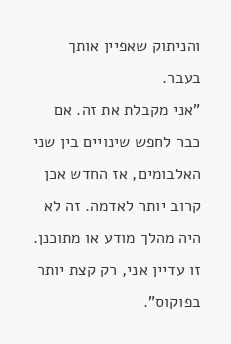והניתוק שאפיין אותך בעבר.
"אני מקבלת את זה. אם כבר לחפש שינויים בין שני האלבומים, אז החדש אכן קרוב יותר לאדמה. זה לא היה מהלך מודע או מתוכנן. זו עדיין אני, רק קצת יותר בפוקוס".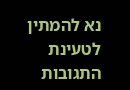נא להמתין לטעינת התגובות